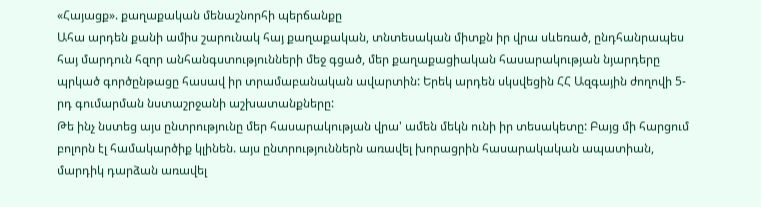«Հայացք». քաղաքական մենաշնորհի պերճանքը
Ահա արդեն քանի ամիս շարունակ հայ քաղաքական, տնտեսական միտքն իր վրա սևեռած, ընդհանրապես հայ մարդուն հզոր անհանգստությունների մեջ գցած, մեր քաղաքացիական հասարակության նյարդերը պրկած գործընթացը հասավ իր տրամաբանական ավարտին: Երեկ արդեն սկսվեցին ՀՀ Ազգային ժողովի 5-րդ գումարման նստաշրջանի աշխատանքները:
Թե ինչ նստեց այս ընտրությունը մեր հասարակության վրա' ամեն մեկն ունի իր տեսակետը: Բայց մի հարցում բոլորն էլ համակարծիք կլինեն. այս ընտրություններն առավել խորացրին հասարակական ապատիան, մարդիկ դարձան առավել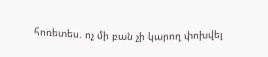հոռետես. ոչ մի բան չի կարող փոխվել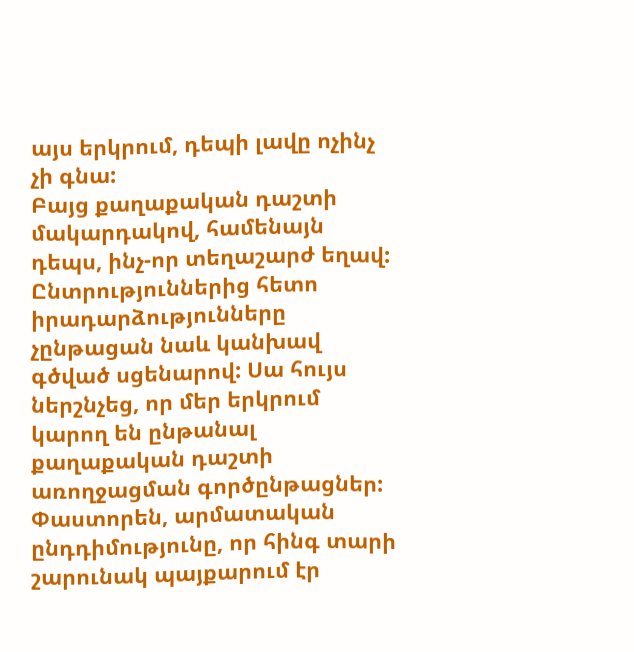այս երկրում, դեպի լավը ոչինչ չի գնա:
Բայց քաղաքական դաշտի մակարդակով, համենայն դեպս, ինչ-որ տեղաշարժ եղավ: Ընտրություններից հետո իրադարձությունները չընթացան նաև կանխավ գծված սցենարով: Սա հույս ներշնչեց, որ մեր երկրում կարող են ընթանալ քաղաքական դաշտի առողջացման գործընթացներ:
Փաստորեն, արմատական ընդդիմությունը, որ հինգ տարի շարունակ պայքարում էր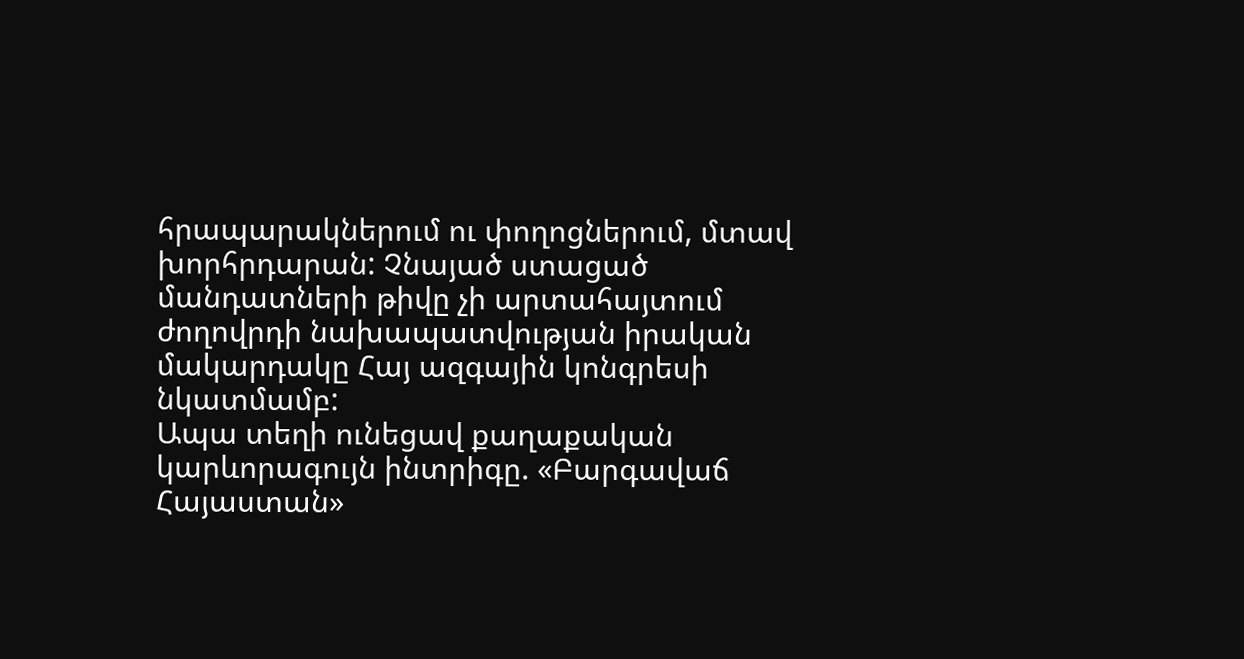հրապարակներում ու փողոցներում, մտավ խորհրդարան: Չնայած ստացած մանդատների թիվը չի արտահայտում ժողովրդի նախապատվության իրական մակարդակը Հայ ազգային կոնգրեսի նկատմամբ:
Ապա տեղի ունեցավ քաղաքական կարևորագույն ինտրիգը. «Բարգավաճ Հայաստան»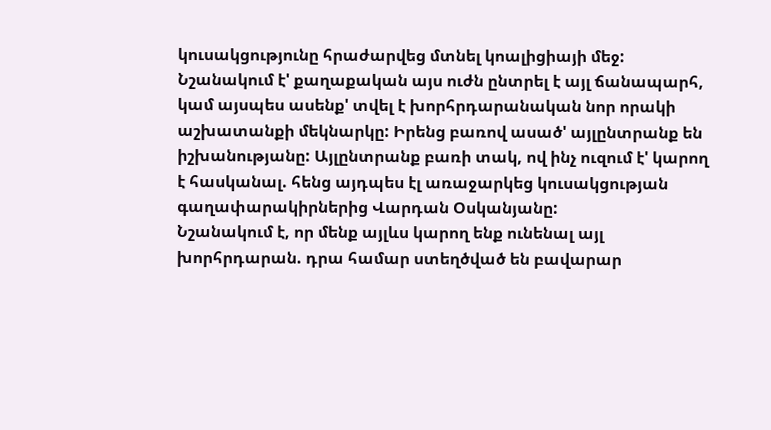կուսակցությունը հրաժարվեց մտնել կոալիցիայի մեջ: Նշանակում է' քաղաքական այս ուժն ընտրել է այլ ճանապարհ, կամ այսպես ասենք' տվել է խորհրդարանական նոր որակի աշխատանքի մեկնարկը: Իրենց բառով ասած' այլընտրանք են իշխանությանը: Այլընտրանք բառի տակ, ով ինչ ուզում է' կարող է հասկանալ. հենց այդպես էլ առաջարկեց կուսակցության գաղափարակիրներից Վարդան Օսկանյանը:
Նշանակում է, որ մենք այլևս կարող ենք ունենալ այլ խորհրդարան. դրա համար ստեղծված են բավարար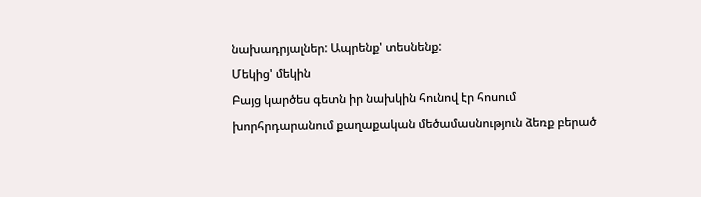նախադրյալներ: Ապրենք' տեսնենք:
Մեկից' մեկին
Բայց կարծես գետն իր նախկին հունով էր հոսում խորհրդարանում քաղաքական մեծամասնություն ձեռք բերած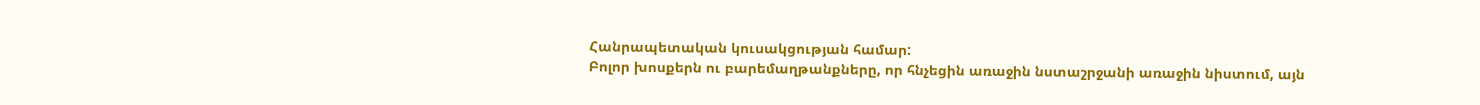Հանրապետական կուսակցության համար:
Բոլոր խոսքերն ու բարեմաղթանքները, որ հնչեցին առաջին նստաշրջանի առաջին նիստում, այն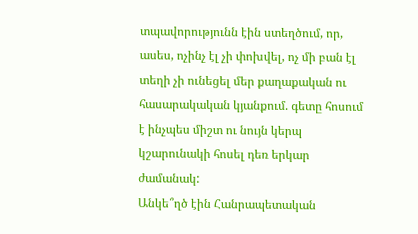տպավորությունն էին ստեղծում, որ, ասես, ոչինչ էլ չի փոխվել, ոչ մի բան էլ տեղի չի ունեցել մեր քաղաքական ու հասարակական կյանքում. գետը հոսում է ինչպես միշտ ու նույն կերպ կշարունակի հոսել դեռ երկար ժամանակ:
Անկե՞ղծ էին Հանրապետական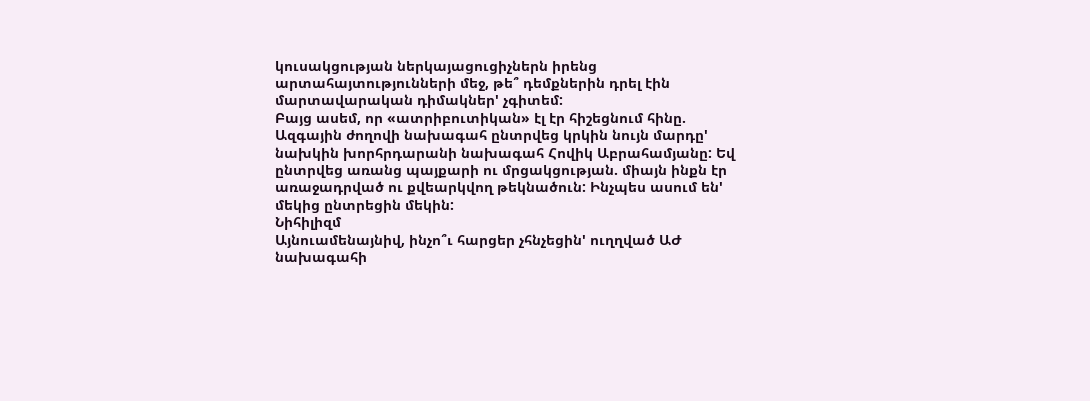կուսակցության ներկայացուցիչներն իրենց արտահայտությունների մեջ, թե՞ դեմքներին դրել էին մարտավարական դիմակներ' չգիտեմ:
Բայց ասեմ, որ «ատրիբուտիկան» էլ էր հիշեցնում հինը. Ազգային ժողովի նախագահ ընտրվեց կրկին նույն մարդը' նախկին խորհրդարանի նախագահ Հովիկ Աբրահամյանը: Եվ ընտրվեց առանց պայքարի ու մրցակցության. միայն ինքն էր առաջադրված ու քվեարկվող թեկնածուն: Ինչպես ասում են' մեկից ընտրեցին մեկին:
Նիհիլիզմ
Այնուամենայնիվ, ինչո՞ւ հարցեր չհնչեցին' ուղղված ԱԺ նախագահի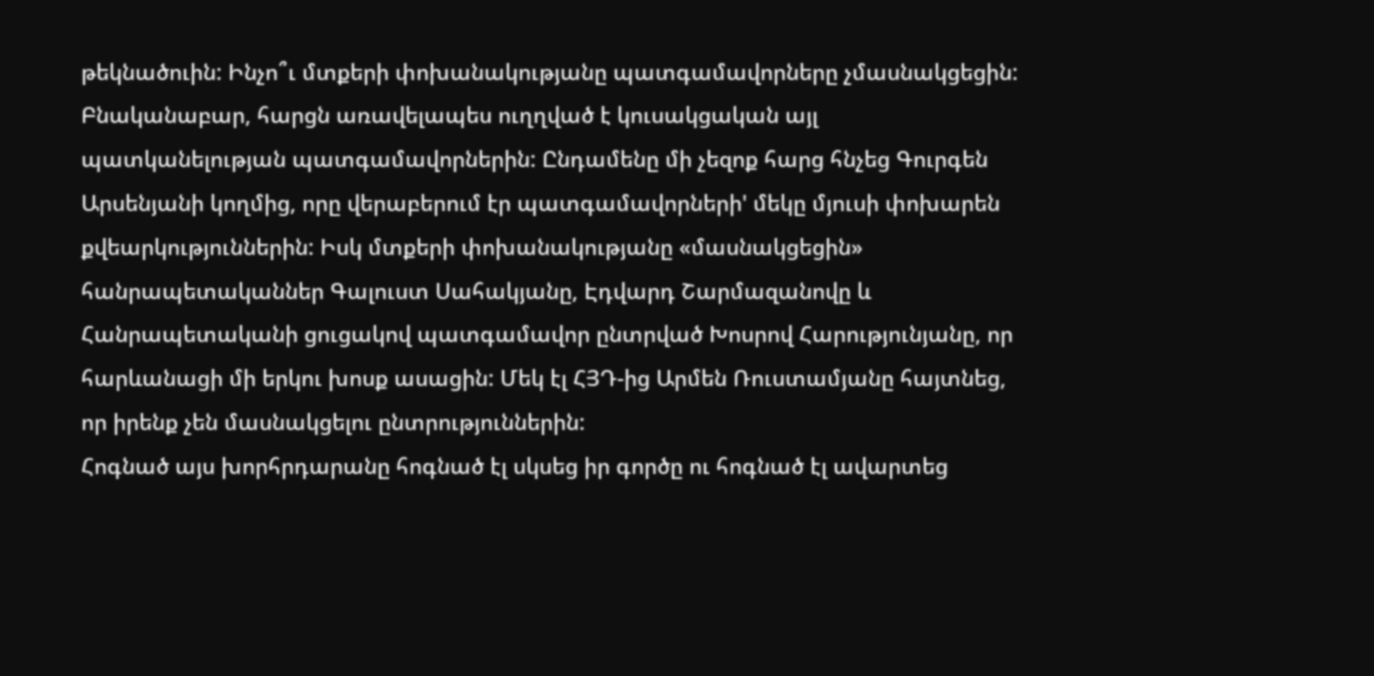թեկնածուին: Ինչո՞ւ մտքերի փոխանակությանը պատգամավորները չմասնակցեցին: Բնականաբար, հարցն առավելապես ուղղված է կուսակցական այլ պատկանելության պատգամավորներին: Ընդամենը մի չեզոք հարց հնչեց Գուրգեն Արսենյանի կողմից, որը վերաբերում էր պատգամավորների' մեկը մյուսի փոխարեն քվեարկություններին: Իսկ մտքերի փոխանակությանը «մասնակցեցին» հանրապետականներ Գալուստ Սահակյանը, Էդվարդ Շարմազանովը և Հանրապետականի ցուցակով պատգամավոր ընտրված Խոսրով Հարությունյանը, որ հարևանացի մի երկու խոսք ասացին: Մեկ էլ ՀՅԴ-ից Արմեն Ռուստամյանը հայտնեց, որ իրենք չեն մասնակցելու ընտրություններին:
Հոգնած այս խորհրդարանը հոգնած էլ սկսեց իր գործը ու հոգնած էլ ավարտեց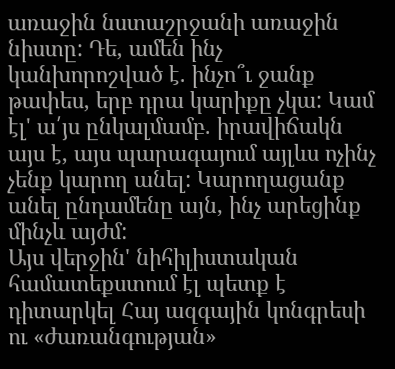առաջին նստաշրջանի առաջին նիստը: Դե, ամեն ինչ կանխորոշված է. ինչո՞ւ ջանք թափես, երբ դրա կարիքը չկա: Կամ էլ' ա՛յս ընկալմամբ. իրավիճակն այս է, այս պարագայում այլևս ոչինչ չենք կարող անել: Կարողացանք անել ընդամենը այն, ինչ արեցինք մինչև այժմ:
Այս վերջին' նիհիլիստական համատեքստում էլ պետք է դիտարկել Հայ ազգային կոնգրեսի ու «ժառանգության»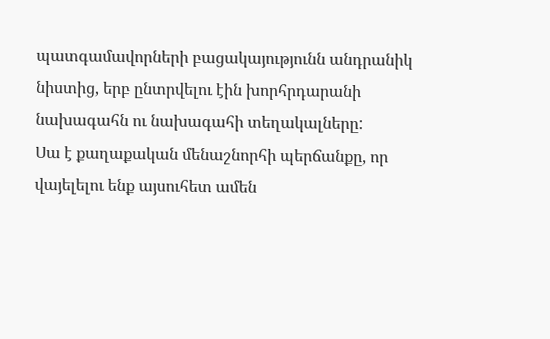պատգամավորների բացակայությունն անդրանիկ նիստից, երբ ընտրվելու էին խորհրդարանի նախագահն ու նախագահի տեղակալները:
Սա է քաղաքական մենաշնորհի պերճանքը, որ վայելելու ենք այսուհետ ամեն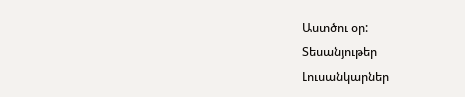Աստծու օր:
Տեսանյութեր
Լուսանկարներ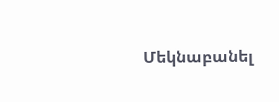Մեկնաբանել